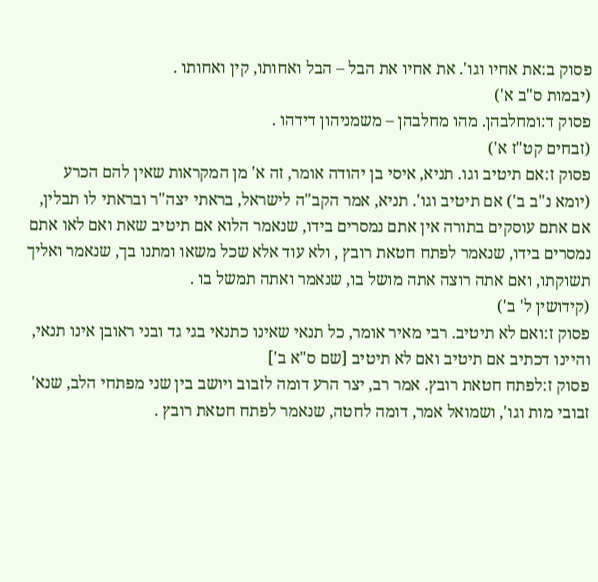פסוק ב:את אחיו וגו'. את אחיו את הבל – הבל ואחותו, קין ואחותו .
(יבמות ס"ב א')
פסוק ד:ומחלבהן. מהו מחלבהן – משמניהון דידהו .
(זבחים קט"ז א')
פסוק ז:אם תיטיב וגו. תניא, איסי בן יהודה אומר, זה א' מן המקראות שאין להם הכרע (יומא נ"ב ב') אם תיטיב וגו'. תניא, אמר הקב"ה לישראל, בראתי יצה"ר ובראתי לו תבלין, אם אתם עוסקים בתורה אין אתם נמסרים בידו, שנאמר הלוא אם תיטיב שאת ואם לאו אתם נמסרים בידו, שנאמר לפתח חטאת רובץ , ולא עוד אלא שכל משאו ומתנו בך, שנאמר ואליך תשוקתו, ואם אתה רוצה אתה מושל בו, שנאמר ואתה תמשל בו .
(קידושין ל' ב')
פסוק ז:ואם לא תיטיב. רבי מאיר אומר, כל תנאי שאינו כתנאי בגי גד ובני ראובן אינו תנאי, והיינו דכתיב אם תיטיב ואם לא תיטיב [שם ס"א ב']
פסוק ז:לפתח חטאת רובץ. אמר רב, יצר הרע דומה לזבוב ויושב בין שני מפתחי הלב, שנא' זבובי מות וגו', ושמואל אמר, דומה לחטה, שנאמר לפתח חטאת רובץ .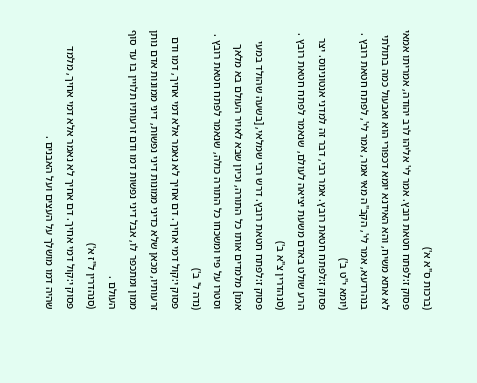(ברכות ס"א א')
פסוק ז:לפתח חטאת רובץ. אמר לי' אליהו לרב יהודה, אמריתו אמאי לא אתא משיח, והא האידנא יומא דכפורי הוא ואבעול כמה בתולתי בנהרדעא, אמר לי', הקב"ה מאי אמר, אמר לי', לפתח חטאת רובץ .
(יומא י"ט ב')
פסוק ז:לפתח חטאת רובץ. אמר רבי, דבר זה למדני אנטונינוס. יצר הרע שולט באדם משעת יציאה לעולם, שנאמר לפתח חטאת רובץ .
(סנהדרין צ"א ב')
פסוק ז:לפתח חטאת רובץ. דרש רבי שמלאי, [בשעה שהולד במעי אמו] מלמדים אותו כל התורה, וכיון שבא לאויר העולם בא מלאך וסטרו על פיו ומשכחו כל התורה כולה, שנאמר לפתח חטאת רובץ .
(נדה ל' ב')
פסוק י:קול דמי אחיך. דם אחיך לא נאמר אלא דמי אחיך, דמו ודם זרעותיו, מכאן שלא כדיני ממונות דיני נפשות, דיני ממונות אדם נותן ממון ומתכפר לו, אבל דיני נפשות דמו ודם זרעותיו תלויין בו עד סוף העולם .
(סנהדרין ל"ז א')
פסוק י:קול דמי אחיך. דם אחיך לא נאמר אלא דמי אחיך, מלמד שהיה דמו מושלך על העצים ועל האבנים .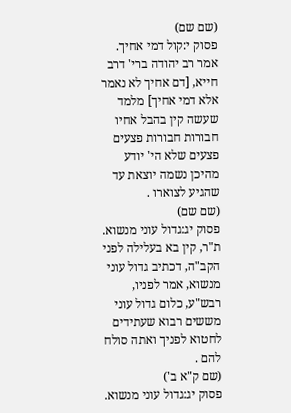(שם שם)
פסוק י:קול דמי אחיך. אמר רב יהודה ברי' דרב חייא, [דם אחיך לא נאמר אלא דמי אחיך] מלמד שעשה קין בהבל אחיו חבורות חבורות פצעים פצעים שלא הי' יודע מהיכן נשמה יוצאת עד שהגיע לצוארו .
(שם שם)
פסוק יג:גדול עוני מנשוא. ת"ר, קין בא בעלילה לפני הקב"ה, דכתיב גדול עוני מנשוא, אמר לפניו, רבש"ע, כלום גדול עוני מששים רבוא שעתידים לחטוא לפניך ואתה סולח להם .
(שם ק"א ב')
פסוק יג:גדול עוני מנשוא.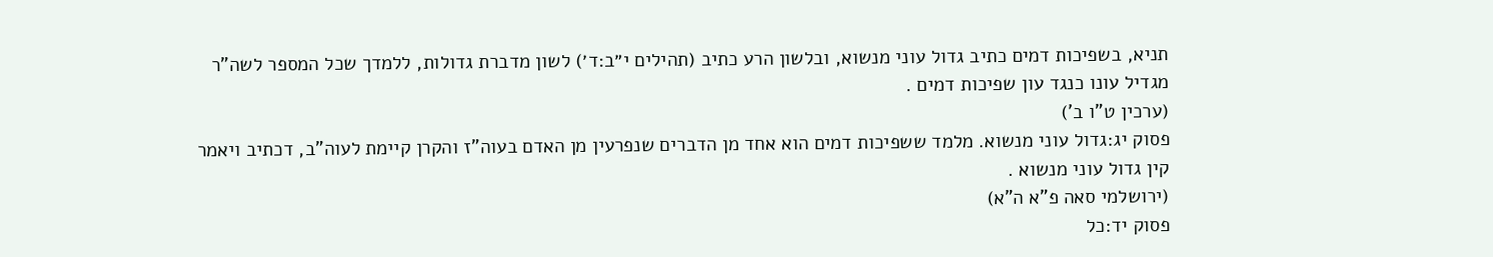תניא, בשפיכות דמים כתיב גדול עוני מנשוא, ובלשון הרע כתיב (תהילים י״ב:ד׳) לשון מדברת גדולות, ללמדך שכל המספר לשה"ר מגדיל עונו כנגד עון שפיכות דמים .
(ערכין ט"ו ב')
פסוק יג:גדול עוני מנשוא. מלמד ששפיכות דמים הוא אחד מן הדברים שנפרעין מן האדם בעוה"ז והקרן קיימת לעוה"ב, דכתיב ויאמר קין גדול עוני מנשוא .
(ירושלמי סאה פ"א ה"א)
פסוק יד:כל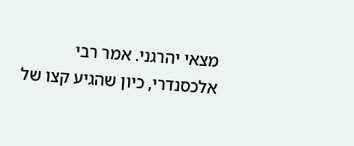מצאי יהרגני. אמר רבי אלכסנדרי, כיון שהגיע קצו של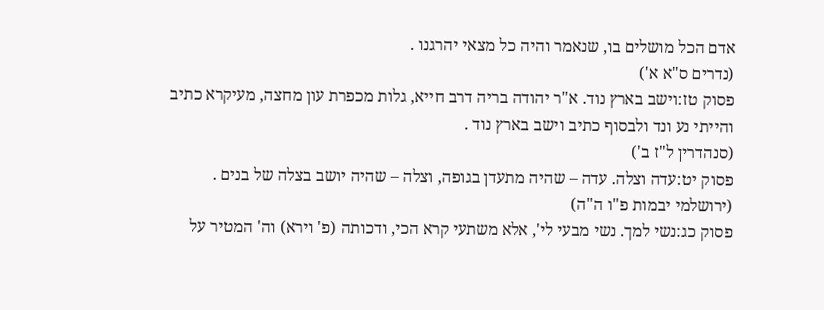אדם הכל מושלים בו, שנאמר והיה כל מצאי יהרגנו .
(נדרים ס"א א')
פסוק טז:וישב בארץ נוד. א"ר יהודה בריה דרב חייא, גלות מכפרת עון מחצה, מעיקרא כתיב והייתי נע ונד ולבסוף כתיב וישב בארץ נוד .
(סנהדרין ל"ז ב')
פסוק יט:עדה וצלה. עדה – שהיה מתעדן בגופה, וצלה – שהיה יושב בצלה של בנים .
(ירושלמי יבמות פ"ו ה"ה)
פסוק כג:נשי למך. נשי מבעי לי', אלא משתעי קרא הכי, ודכותה (פ' וירא) וה' המטיר על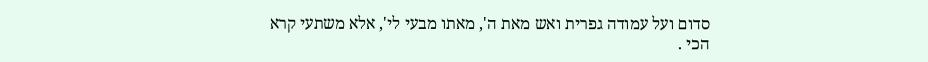סדום ועל עמודה גפרית ואש מאת ה', מאתו מבעי לי', אלא משתעי קרא הכי .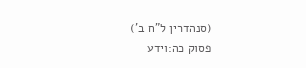(סנהדרין ל"ח ב')
פסוק כה:וידע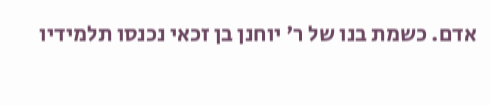אדם. כשמת בנו של ר' יוחנן בן זכאי נכנסו תלמידיו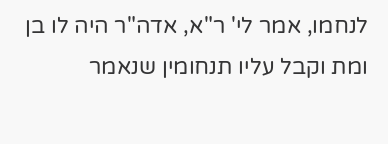לנחמו, אמר לי' ר"א, אדה"ר היה לו בן ומת וקבל עליו תנחומין שנאמר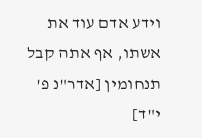וידע אדם עוד את אשתו, אף אתה קבל תנחומין [אדר"נ פ' י"ד]